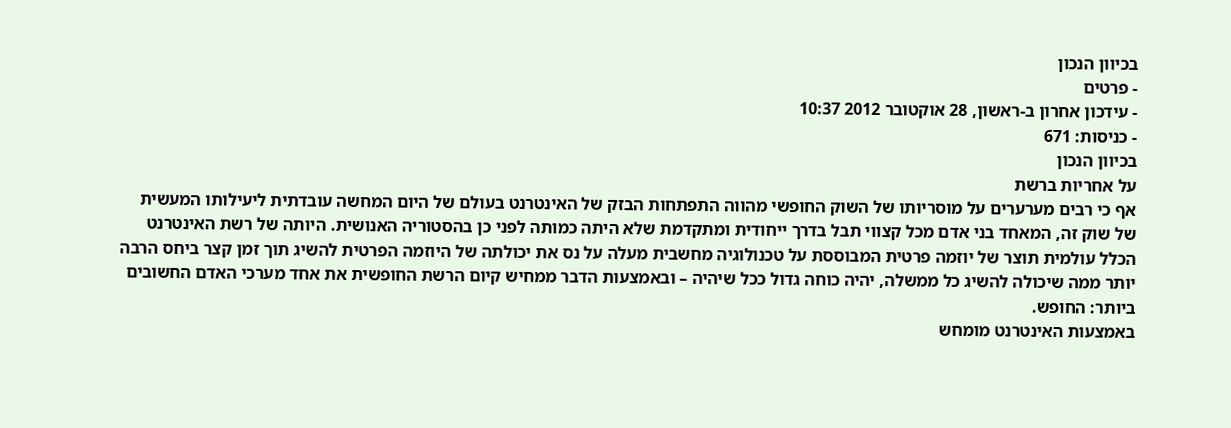בכיוון הנכון
- פרטים
- עידכון אחרון ב-ראשון, 28 אוקטובר 2012 10:37
- כניסות: 671
בכיוון הנכון
על אחריות ברשת
אף כי רבים מערערים על מוסריותו של השוק החופשי מהווה התפתחות הבזק של האינטרנט בעולם של היום המחשה עובדתית ליעילותו המעשית של שוק זה, המאחד בני אדם מכל קצווי תבל בדרך ייחודית ומתקדמת שלא היתה כמותה לפני כן בהסטוריה האנושית. היותה של רשת האינטרנט הכלל עולמית תוצר של יוזמה פרטית המבוססת על טכנולוגיה מחשבית מעלה על נס את יכולתה של היוזמה הפרטית להשיג תוך זמן קצר ביחס הרבה יותר ממה שיכולה להשיג כל ממשלה, יהיה כוחה גדול ככל שיהיה – ובאמצעות הדבר ממחיש קיום הרשת החופשית את אחד מערכי האדם החשובים ביותר: החופש.
באמצעות האינטרנט מומחש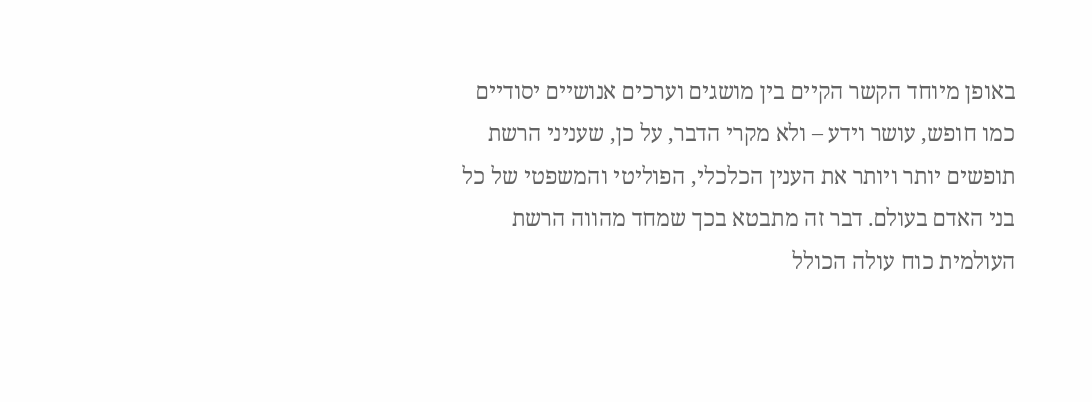באופן מיוחד הקשר הקיים בין מושגים וערכים אנושיים יסודיים כמו חופש, עושר וידע – ולא מקרי הדבר, על כן, שעניני הרשת תופשים יותר ויותר את הענין הכלכלי, הפוליטי והמשפטי של כל בני האדם בעולם. דבר זה מתבטא בכך שמחד מהווה הרשת העולמית כוח עולה הכולל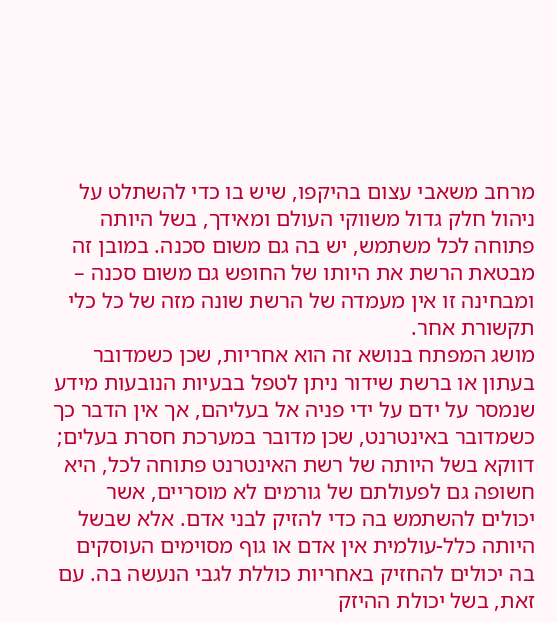מרחב משאבי עצום בהיקפו, שיש בו כדי להשתלט על ניהול חלק גדול משווקי העולם ומאידך, בשל היותה פתוחה לכל משתמש, יש בה גם משום סכנה. במובן זה מבטאת הרשת את היותו של החופש גם משום סכנה – ומבחינה זו אין מעמדה של הרשת שונה מזה של כל כלי תקשורת אחר.
מושג המפתח בנושא זה הוא אחריות, שכן כשמדובר בעתון או ברשת שידור ניתן לטפל בבעיות הנובעות מידע שנמסר על ידם על ידי פניה אל בעליהם, אך אין הדבר כך כשמדובר באינטרנט, שכן מדובר במערכת חסרת בעלים; דווקא בשל היותה של רשת האינטרנט פתוחה לכל, היא חשופה גם לפעולתם של גורמים לא מוסריים, אשר יכולים להשתמש בה כדי להזיק לבני אדם. אלא שבשל היותה כלל-עולמית אין אדם או גוף מסוימים העוסקים בה יכולים להחזיק באחריות כוללת לגבי הנעשה בה. עם זאת, בשל יכולת ההיזק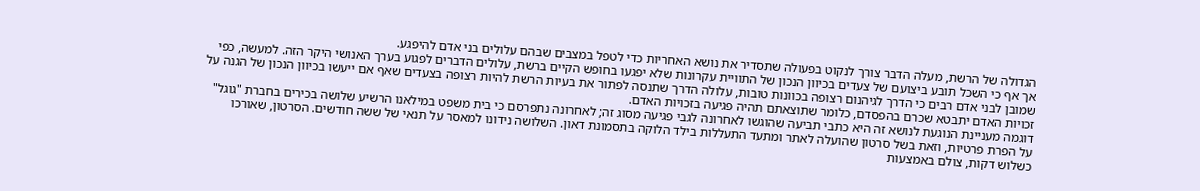הגדולה של הרשת, מעלה הדבר צורך לנקוט בפעולה שתסדיר את נושא האחריות כדי לטפל במצבים שבהם עלולים בני אדם להיפגע.
אך אף כי השכל תובע ביצועם של צעדים בכיוון הנכון של התוויית עקרונות שלא יפגעו בחופש הקיים ברשת, עלולים הדברים לפגוע בערך האנושי היקר הזה. למעשה, כפי שמובן לבני אדם רבים כי הדרך לגיהנום רצופה בכוונות טובות, עלולה הדרך שתנסה לפתור את בעיות הרשת להיות רצופה בצעדים שאף אם ייעשו בכיוון הנכון של הגנה על זכויות האדם יתבטא שכרם בהפסדם, כלומר שתוצאתם תהיה פגיעה בזכויות האדם.
דוגמה מעניינת הנוגעת לנושא זה היא כתבי תביעה שהוגשו לאחרונה לגבי פגיעה מסוג זה; לאחרונה נתפרסם כי בית משפט במילאנו הרשיע שלושה בכירים בחברת "גוגל" על הפרת פרטיות, וזאת בשל סרטון שהועלה לאתר ומתעד התעללות בילד הלוקה בתסמונת דאון. השלושה נידונו למאסר על תנאי של ששה חודשים. הסרטון, שאורכו כשלוש דקות, צולם באמצעות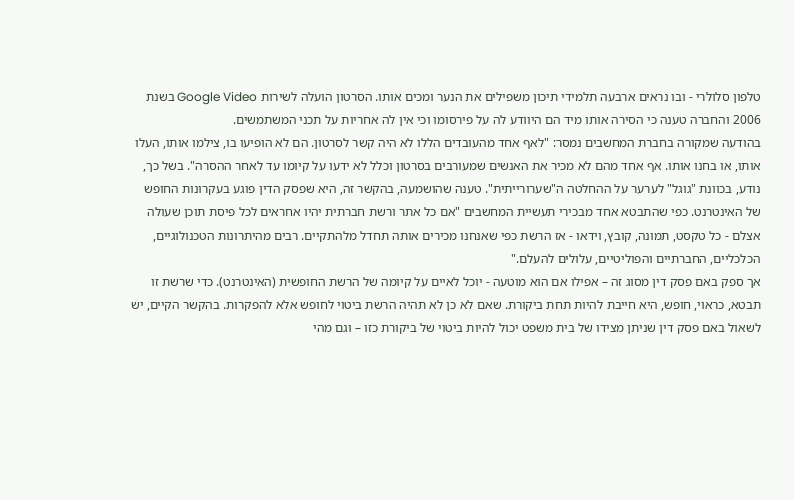טלפון סלולרי - ובו נראים ארבעה תלמידי תיכון משפילים את הנער ומכים אותו. הסרטון הועלה לשירות Google Video בשנת 2006 והחברה טענה כי הסירה אותו מיד הם היוודע לה על פירסומו וכי אין לה אחריות על תכני המשתמשים.
בהודעה שמקורה בחברת המחשבים נמסר: "לאף אחד מהעובדים הללו לא היה קשר לסרטון. הם לא הופיעו בו, צילמו אותו, העלו אותו, או בחנו אותו. אף אחד מהם לא מכיר את האנשים שמעורבים בסרטון וכלל לא ידעו על קיומו עד לאחר ההסרה". בשל כך, נודע, בכוונת "גוגל" לערער על ההחלטה ה"שערורייתית". טענה שהושמעה, בהקשר זה, היא שפסק הדין פוגע בעקרונות החופש של האינטרנט. כפי שהתבטא אחד מבכירי תעשיית המחשבים "אם כל אתר ורשת חברתית יהיו אחראים לכל פיסת תוכן שעולה אצלם - כל טקסט, תמונה, קובץ, וידאו - אז הרשת כפי שאנחנו מכירים אותה תחדל מלהתקיים. רבים מהיתרונות הטכנולוגיים, הכלכליים, החברתיים והפוליטיים, עלולים להעלם."
אך ספק באם פסק דין מסוג זה – אפילו אם הוא מוטעה - יוכל לאיים על קיומה של הרשת החופשית (האינטרנט). כדי שרשת זו תבטא, כראוי, חופש, היא חייבת להיות תחת ביקורת. שאם לא כן לא תהיה הרשת ביטוי לחופש אלא להפקרות. בהקשר הקיים, יש לשאול באם פסק דין שניתן מצידו של בית משפט יכול להיות ביטוי של ביקורת כזו – וגם מהי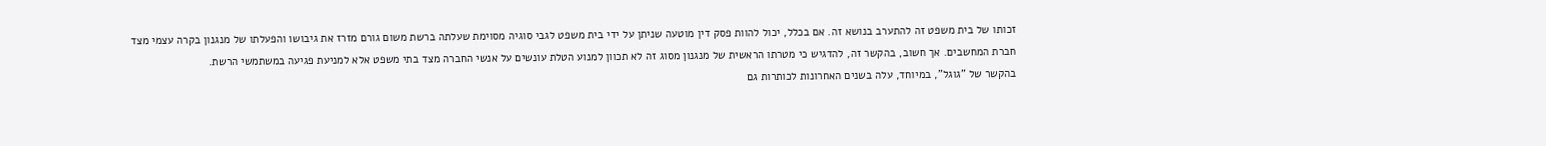זכותו של בית משפט זה להתערב בנושא זה. אם בכלל, יכול להוות פסק דין מוטעה שניתן על ידי בית משפט לגבי סוגיה מסוימת שעלתה ברשת משום גורם מזרז את גיבושו והפעלתו של מנגנון בקרה עצמי מצד חברת המחשבים. אך חשוב, בהקשר זה, להדגיש כי מטרתו הראשית של מנגנון מסוג זה לא תכוון למנוע הטלת עונשים על אנשי החברה מצד בתי משפט אלא למניעת פגיעה במשתמשי הרשת.
בהקשר של "גוגל", במיוחד, עלה בשנים האחרונות לכותרות גם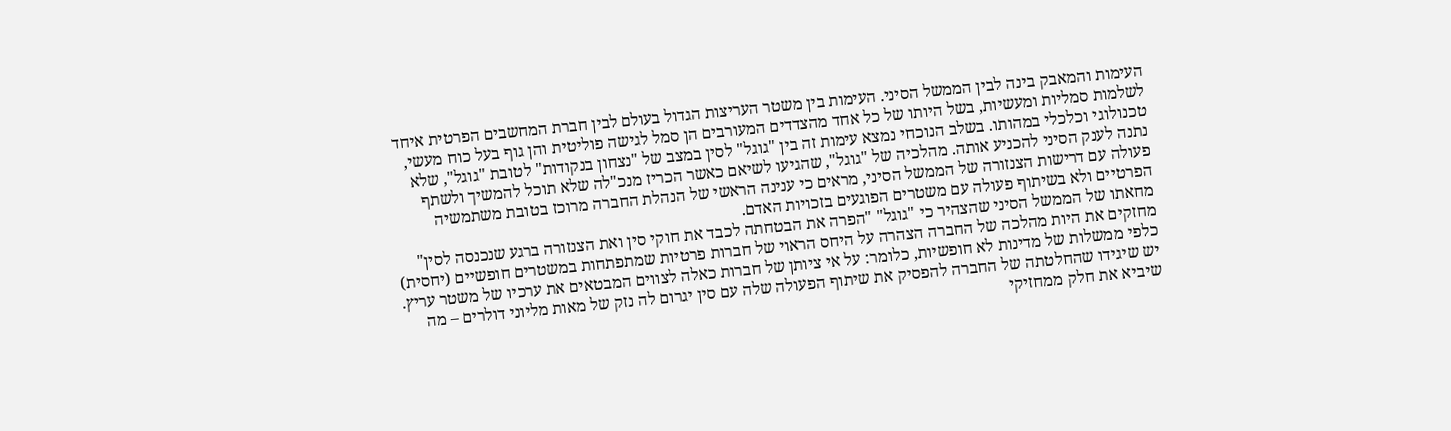העימות והמאבק בינה לבין הממשל הסיני. העימות בין משטר העריצות הגדול בעולם לבין חברת המחשבים הפרטית איחד לשלמות סמליות ומעשיות, בשל היותו של כל אחד מהצדדים המעורבים הן סמל לגישה פוליטית והן גוף בעל כוח מעשי, טכנולוגי וכלכלי במהותו. בשלב הנוכחי נמצא עימות זה בין "גוגל" לסין במצב של "נצחון בנקודות" לטובת "גוגל", שלא נתנה לענק הסיני להכניע אותה. מהלכיה של "גוגל", שהגיעו לשיאם כאשר הכריז מנכ"לה שלא תוכל להמשיך ולשתף פעולה עם דרישות הצנזורה של הממשל הסיני, מראים כי ענינה הראשי של הנהלת החברה מרוכז בטובת משתמשיה הפרטיים ולא בשיתוף פעולה עם משטרים הפוגעים בזכויות האדם.
מחאתו של הממשל הסיני שהצהיר כי "גוגל" "הפרה את הבטחתה לכבד את חוקי סין ואת הצנזורה ברגע שנכנסה לסין" מחזקים את היות מהלכה של החברה הצהרה על היחס הראוי של חברות פרטיות שמתפתחות במשטרים חופשיים (יחסית) כלפי ממשלות של מדינות לא חופשיות, כלומר: על אי ציותן של חברות כאלה לצווים המבטאים את ערכיו של משטר עריץ. יש שיגידו שהחלטתה של החברה להפסיק את שיתוף הפעולה שלה עם סין יגרום לה נזק של מאות מליוני דולרים – מה שיביא את חלק ממחזיקי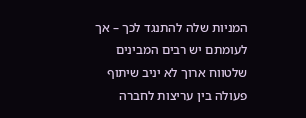המניות שלה להתנגד לכך – אך לעומתם יש רבים המבינים שלטווח ארוך לא יניב שיתוף פעולה בין עריצות לחברה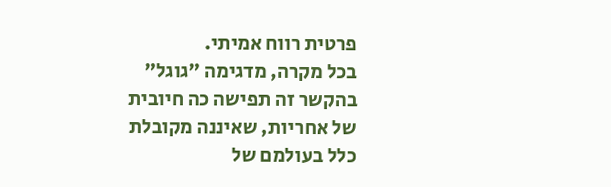פרטית רווח אמיתי.
בכל מקרה, מדגימה "גוגל" בהקשר זה תפישה כה חיובית של אחריות, שאיננה מקובלת כלל בעולמם של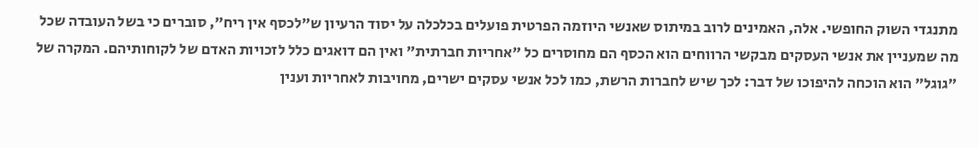מתנגדי השוק החופשי. אלה, האמינים לרוב במיתוס שאנשי היוזמה הפרטית פועלים בכלכלה על יסוד הרעיון ש"לכסף אין ריח", סוברים כי בשל העובדה שכל מה שמעניין את אנשי העסקים מבקשי הרווחים הוא הכסף הם מחוסרים כל "אחריות חברתית" ואין הם דואגים כלל לזכויות האדם של לקוחותיהם. המקרה של "גוגל" הוא הוכחה להיפוכו של דבר: לכך שיש לחברות הרשת, כמו לכל אנשי עסקים ישרים, מחויבות לאחריות וענין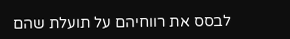לבסס את רווחיהם על תועלת שהם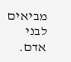מביאים לבני אדם.